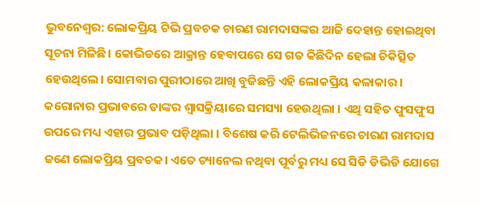ଭୁବନେଶ୍ବର: ଲୋକପ୍ରିୟ ଟିଭି ପ୍ରବଚକ ଚାରଣ ରାମଦାସଙ୍କର ଆଜି ଦେହାନ୍ତ ହୋଇଥିବା ସୂଚନା ମିଳିଛି। କୋଭିଡରେ ଆକ୍ରାନ୍ତ ହେବାପରେ ସେ ଗତ କିଛିଦିନ ହେଲା ଚିକିତ୍ସିତ ହେଉଥିଲେ। ସୋମବାର ପୁରୀଠାରେ ଆଖି ବୁଜିଛନ୍ତି ଏହି ଲୋକପ୍ରିୟ କଳାକାର । କରୋନାର ପ୍ରଭାବରେ ତାଙ୍କର ଶ୍ୱାସକ୍ରିୟାରେ ସମସ୍ୟା ହେଉଥିଲା । ଏଥି ସହିତ ଫୁସଫୁସ ଉପରେ ମଧ୍ୟ ଏହାର ପ୍ରଭାବ ପଡ଼ିଥିଲା । ବିଶେଷ କରି ଟେଲିଭିଜନରେ ଚାରଣ ରାମଦାସ ଜଣେ ଲୋକପ୍ରିୟ ପ୍ରବଚକ। ଏତେ ଚ୍ୟାନେଲ ନଥିବା ପୂର୍ବରୁ ମଧ୍ୟ ସେ ସିଡି ଡିଭିଡି ଯୋଗେ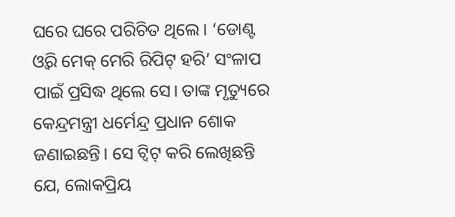ଘରେ ଘରେ ପରିଚିତ ଥିଲେ। ‘ଡୋଣ୍ଟ ଓ୍ବରି ମେକ୍ ମେରି ରିପିଟ୍ ହରି’ ସଂଳାପ ପାଇଁ ପ୍ରସିଦ୍ଧ ଥିଲେ ସେ। ତାଙ୍କ ମୃତ୍ୟୁରେ କେନ୍ଦ୍ରମନ୍ତ୍ରୀ ଧର୍ମେନ୍ଦ୍ର ପ୍ରଧାନ ଶୋକ ଜଣାଇଛନ୍ତି। ସେ ଟ୍ବିଟ୍ କରି ଲେଖିଛନ୍ତି ଯେ, ଲୋକପ୍ରିୟ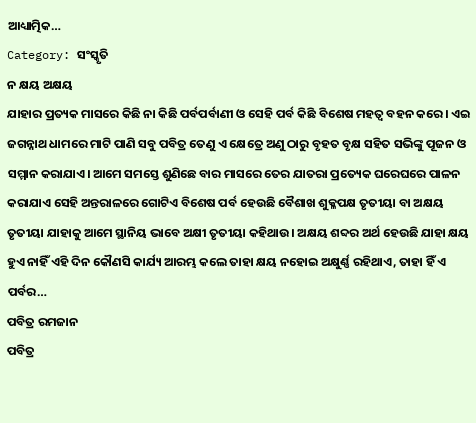ଆଧ୍ୟାତ୍ମିକ…
Category: ସଂସ୍କୃତି
ନ କ୍ଷୟ ଅକ୍ଷୟ
ଯାହାର ପ୍ରତ୍ୟକ ମାସରେ କିଛି ନା କିଛି ପର୍ବପର୍ବାଣୀ ଓ ସେହି ପର୍ବ କିଛି ବିଶେଷ ମହତ୍ବ ବହନ କରେ। ଏଇ ଜଗନ୍ନାଥ ଧାମରେ ମାଟି ପାଣି ସବୁ ପବିତ୍ର ତେଣୁ ଏ କ୍ଷେତ୍ରେ ଅଣୁ ଠାରୁ ବୃହତ ବୃକ୍ଷ ସହିତ ସଭିଙ୍କୁ ପୂଜନ ଓ ସମ୍ମାନ କରାଯାଏ। ଆମେ ସମସ୍ତେ ଶୁଣିଛେ ବାର ମାସରେ ତେର ଯାତରା ପ୍ରତ୍ୟେକ ଘରେଘରେ ପାଳନ କରାଯାଏ ସେହି ଅନ୍ତରାଳରେ ଗୋଟିଏ ବିଶେଷ ପର୍ବ ହେଉଛି ବୈଶାଖ ଶୁକ୍ଳପକ୍ଷ ତୃତୀୟା ବା ଅକ୍ଷୟ ତୃତୀୟା ଯାହାକୁ ଆମେ ସ୍ଥାନିୟ ଭାବେ ଅକ୍ଷୀ ତୃତୀୟା କହିଥାଉ। ଅକ୍ଷୟ ଶବ୍ଦର ଅର୍ଥ ହେଉଛି ଯାହା କ୍ଷୟ ହୁଏ ନାହିଁ ଏହି ଦିନ କୌଣସି କାର୍ଯ୍ୟ ଆରମ୍ଭ କଲେ ତାହା କ୍ଷୟ ନହୋଇ ଅକ୍ଷୁର୍ଣ୍ଣ ରହିଥାଏ, ତାହା ହିଁ ଏ ପର୍ବର…
ପବିତ୍ର ରମଜାନ
ପବିତ୍ର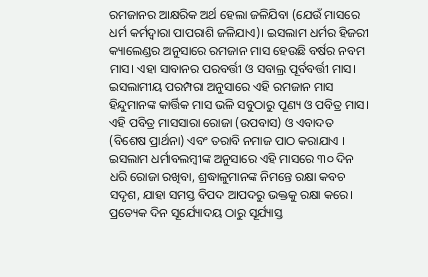ରମଜାନର ଆକ୍ଷରିକ ଅର୍ଥ ହେଲା ଜଳିଯିବା (ଯେଉଁ ମାସରେ ଧର୍ମ କର୍ମଦ୍ୱାରା ପାପରାଶି ଜଳିଯାଏ)। ଇସଲାମ ଧର୍ମର ହିଜରୀ କ୍ୟାଲେଣ୍ଡର ଅନୁସାରେ ରମଜାନ ମାସ ହେଉଛି ବର୍ଷର ନବମ ମାସ। ଏହା ସାବାନର ପରବର୍ତ୍ତୀ ଓ ସବାଲ୍ର ପୂର୍ବବର୍ତ୍ତୀ ମାସ। ଇସଲାମୀୟ ପରମ୍ପରା ଅନୁସାରେ ଏହି ରମଜାନ ମାସ ହିନ୍ଦୁମାନଙ୍କ କାର୍ତ୍ତିକ ମାସ ଭଳି ସବୁଠାରୁ ପୂଣ୍ୟ ଓ ପବିତ୍ର ମାସ। ଏହି ପବିତ୍ର ମାସସାରା ରୋଜା (ଉପବାସ) ଓ ଏବାଦତ (ବିଶେଷ ପ୍ରାର୍ଥନା) ଏବଂ ତରାବି ନମାଜ ପାଠ କରାଯାଏ । ଇସଲାମ ଧର୍ମାବଲମ୍ବୀଙ୍କ ଅନୁସାରେ ଏହି ମାସରେ ୩୦ ଦିନ ଧରି ରୋଜା ରଖିବା, ଶ୍ରଦ୍ଧାଳୁମାନଙ୍କ ନିମନ୍ତେ ରକ୍ଷା କବଚ ସଦୃଶ, ଯାହା ସମସ୍ତ ବିପଦ ଆପଦରୁ ଭକ୍ତକୁ ରକ୍ଷା କରେ। ପ୍ରତ୍ୟେକ ଦିନ ସୂର୍ଯ୍ୟୋଦୟ ଠାରୁ ସୂର୍ଯ୍ୟାସ୍ତ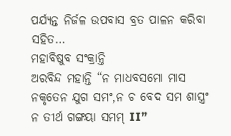ପର୍ଯ୍ୟନ୍ତ ନିର୍ଜଳ ଉପବାସ ବ୍ରତ ପାଳନ କରିବା ସହିତ…
ମହାବିଷୁବ ସଂକ୍ରାନ୍ତି
ଅରବିନ୍ଦ ମହାନ୍ତି “ନ ମାଧବସମୋ ମାସ ନକୃତେନ ଯୁଗ ସମଂ,ନ ଚ ବେଦ ସମ ଶାସ୍ତ୍ରଂ ନ ତୀର୍ଥ ଗଙ୍ଗୟା ସମମ୍ II”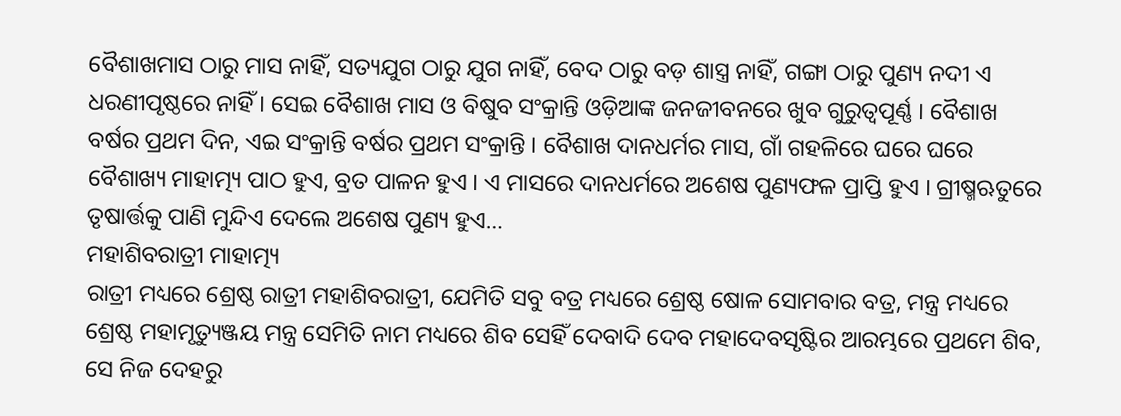ବୈଶାଖମାସ ଠାରୁ ମାସ ନାହିଁ, ସତ୍ୟଯୁଗ ଠାରୁ ଯୁଗ ନାହିଁ, ବେଦ ଠାରୁ ବଡ଼ ଶାସ୍ତ୍ର ନାହିଁ, ଗଙ୍ଗା ଠାରୁ ପୁଣ୍ୟ ନଦୀ ଏ ଧରଣୀପୃଷ୍ଠରେ ନାହିଁ । ସେଇ ବୈଶାଖ ମାସ ଓ ବିଷୁବ ସଂକ୍ରାନ୍ତି ଓଡ଼ିଆଙ୍କ ଜନଜୀବନରେ ଖୁବ ଗୁରୁତ୍ୱପୂର୍ଣ୍ଣ । ବୈଶାଖ ବର୍ଷର ପ୍ରଥମ ଦିନ, ଏଇ ସଂକ୍ରାନ୍ତି ବର୍ଷର ପ୍ରଥମ ସଂକ୍ରାନ୍ତି । ବୈଶାଖ ଦାନଧର୍ମର ମାସ, ଗାଁ ଗହଳିରେ ଘରେ ଘରେ ବୈଶାଖ୍ୟ ମାହାତ୍ମ୍ୟ ପାଠ ହୁଏ, ବ୍ରତ ପାଳନ ହୁଏ । ଏ ମାସରେ ଦାନଧର୍ମରେ ଅଶେଷ ପୁଣ୍ୟଫଳ ପ୍ରାପ୍ତି ହୁଏ । ଗ୍ରୀଷ୍ମଋତୁରେ ତୃଷାର୍ତ୍ତକୁ ପାଣି ମୁନ୍ଦିଏ ଦେଲେ ଅଶେଷ ପୁଣ୍ୟ ହୁଏ…
ମହାଶିବରାତ୍ରୀ ମାହାତ୍ମ୍ୟ
ରାତ୍ରୀ ମଧ୍ୟରେ ଶ୍ରେଷ୍ଠ ରାତ୍ରୀ ମହାଶିବରାତ୍ରୀ, ଯେମିତି ସବୁ ବତ୍ର ମଧ୍ୟରେ ଶ୍ରେଷ୍ଠ ଷୋଳ ସୋମବାର ବତ୍ର, ମନ୍ତ୍ର ମଧ୍ୟରେ ଶ୍ରେଷ୍ଠ ମହାମୃତ୍ୟୁଞ୍ଜୟ ମନ୍ତ୍ର ସେମିତି ନାମ ମଧ୍ୟରେ ଶିବ ସେହିଁ ଦେବାଦି ଦେବ ମହାଦେବସୃଷ୍ଟିର ଆରମ୍ଭରେ ପ୍ରଥମେ ଶିବ, ସେ ନିଜ ଦେହରୁ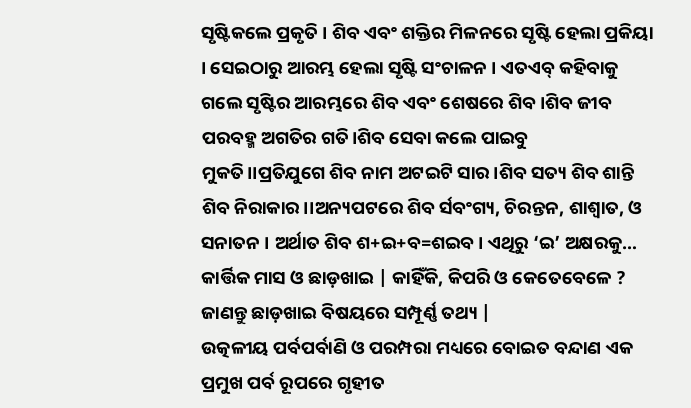ସୃଷ୍ଟିକଲେ ପ୍ରକୃତି । ଶିବ ଏବଂ ଶକ୍ତିର ମିଳନରେ ସୃଷ୍ଟି ହେଲା ପ୍ରକିୟା । ସେଇଠାରୁ ଆରମ୍ଭ ହେଲା ସୃଷ୍ଟି ସଂଚାଳନ । ଏତଏବ୍ କହିବାକୁ ଗଲେ ସୃଷ୍ଟିର ଆରମ୍ଭରେ ଶିବ ଏବଂ ଶେଷରେ ଶିବ ।ଶିବ ଜୀବ ପରବହ୍ମ ଅଗତିର ଗତି।ଶିବ ସେବା କଲେ ପାଇବୁ ମୁକତି।।ପ୍ରତିଯୁଗେ ଶିବ ନାମ ଅଟଇଟି ସାର।ଶିବ ସତ୍ୟ ଶିବ ଶାନ୍ତି ଶିବ ନିରାକାର।।ଅନ୍ୟପଟରେ ଶିବ ର୍ସବଂଗ୍ୟ, ଚିରନ୍ତନ, ଶାଶ୍ୱାତ, ଓ ସନାତନ । ଅର୍ଥାତ ଶିବ ଶ+ଇ+ବ=ଶଇବ । ଏଥିରୁ ‘ଇ’ ଅକ୍ଷରକୁ…
କାର୍ତ୍ତିକ ମାସ ଓ ଛାଡ଼ଖାଇ | କାହିଁକି, କିପରି ଓ କେତେବେଳେ ? ଜାଣନ୍ତୁ ଛାଡ଼ଖାଇ ବିଷୟରେ ସମ୍ପୂର୍ଣ୍ଣ ତଥ୍ୟ |
ଉତ୍କଳୀୟ ପର୍ବପର୍ବାଣି ଓ ପରମ୍ପରା ମଧ୍ୟରେ ବୋଇତ ବନ୍ଦାଣ ଏକ ପ୍ରମୁଖ ପର୍ବ ରୂପରେ ଗୃହୀତ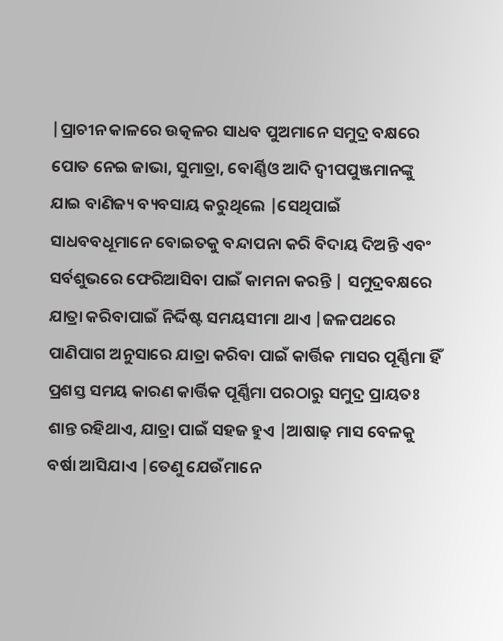|ପ୍ରାଚୀନ କାଳରେ ଉତ୍କଳର ସାଧବ ପୁଅମାନେ ସମୁଦ୍ର ବକ୍ଷରେ ପୋତ ନେଇ ଜାଭା, ସୁମାତ୍ରା, ବୋର୍ଣ୍ଣିଓ ଆଦି ଦ୍ଵୀପପୁଞ୍ଜମାନଙ୍କୁ ଯାଇ ବାଣିଜ୍ୟ ବ୍ୟବସାୟ କରୁଥିଲେ |ସେଥିପାଇଁ ସାଧବବଧୂମାନେ ବୋଇତକୁ ବନ୍ଦାପନା କରି ବିଦାୟ ଦିଅନ୍ତି ଏବଂ ସର୍ବଶୁଭରେ ଫେରିଆସିବା ପାଇଁ କାମନା କରନ୍ତି | ସମୁଦ୍ରବକ୍ଷରେ ଯାତ୍ରା କରିବାପାଇଁ ନିର୍ଦ୍ଦିଷ୍ଟ ସମୟସୀମା ଥାଏ |ଜଳପଥରେ ପାଣିପାଗ ଅନୁସାରେ ଯାତ୍ରା କରିବା ପାଇଁ କାର୍ତ୍ତିକ ମାସର ପୂର୍ଣ୍ଣିମା ହିଁ ପ୍ରଶସ୍ତ ସମୟ କାରଣ କାର୍ତ୍ତିକ ପୂର୍ଣ୍ଣିମା ପରଠାରୁ ସମୁଦ୍ର ପ୍ରାୟତଃ ଶାନ୍ତ ରହିଥାଏ, ଯାତ୍ରା ପାଇଁ ସହଜ ହୁଏ |ଆଷାଢ଼ ମାସ ବେଳକୁ ବର୍ଷା ଆସିଯାଏ |ତେଣୁ ଯେଉଁମାନେ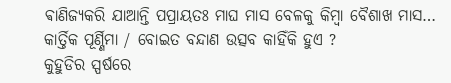ଵାଣିଜ୍ୟକରି ଯାଆନ୍ତି ପପ୍ରାୟତଃ ମାଘ ମାସ ବେଳକୁ କିମ୍ବା ବୈଶାଖ ମାସ…
କାର୍ତ୍ତିକ ପୂର୍ଣ୍ଣିମା / ବୋଇତ ବନ୍ଦାଣ ଉତ୍ସବ କାହିଁକି ହୁଏ ?
କୁହୁଡିର ସ୍ପର୍ଷରେ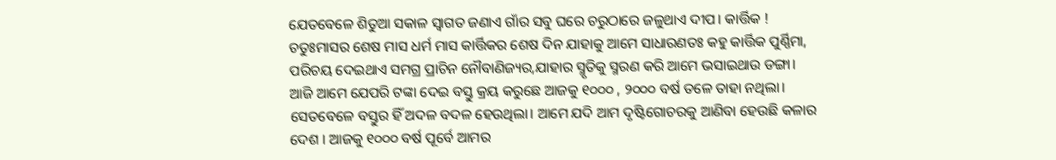ଯେତବେଳେ ଶିତୁଆ ସକାଳ ସ୍ବାଗତ ଜଣାଏ ଗାଁର ସବୁ ଘରେ ଚରୁଠାରେ ଜଳୁଥାଏ ଦୀପ। କାର୍ତ୍ତିକ ! ଚତୁଃମାସର ଶେଷ ମାସ ଧର୍ମ ମାସ କାର୍ତ୍ତିକର ଶେଷ ଦିନ ଯାହାକୁ ଆମେ ସାଧାରଣତଃ କହୁ କାର୍ତ୍ତିକ ପୁର୍ଣ୍ଣିମା, ପରିଚୟ ଦେଇଥାଏ ସମଗ୍ର ପ୍ରାଚିନ ନୌବାଣିଜ୍ୟର,ଯାହାର ସ୍ମୃତିକୁ ସ୍ମରଣ କରି ଆମେ ଭସାଇଥାଉ ଡଙ୍ଗା। ଆଜି ଆମେ ଯେପରି ଟଙ୍କା ଦେଇ ବସ୍ତୁ କ୍ରୟ କରୁଛେ ଆଜକୁ ୧୦୦୦ , ୨୦୦୦ ବର୍ଷ ତଳେ ତାହା ନଥିଲା। ସେତବେଳେ ବସ୍ତୁର ହିଁ ଅଦଳ ବଦଳ ହେଉଥିଲା। ଆମେ ଯଦି ଆମ ଦୃଷ୍ଟିଗୋଚରକୁ ଆଣିବା ହେଉଛି କଳାର ଦେଶ । ଆଜକୁ ୧୦୦୦ ବର୍ଷ ପୂର୍ବେ ଆମର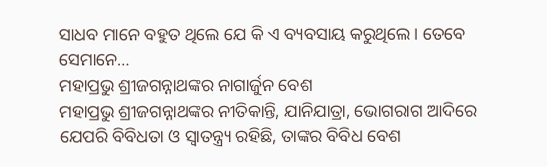ସାଧବ ମାନେ ବହୁତ ଥିଲେ ଯେ କି ଏ ବ୍ୟବସାୟ କରୁଥିଲେ। ତେବେ ସେମାନେ…
ମହାପ୍ରଭୁ ଶ୍ରୀଜଗନ୍ନାଥଙ୍କର ନାଗାର୍ଜୁନ ବେଶ
ମହାପ୍ରଭୁ ଶ୍ରୀଜଗନ୍ନାଥଙ୍କର ନୀତିକାନ୍ତି, ଯାନିଯାତ୍ରା, ଭୋଗରାଗ ଆଦିରେ ଯେପରି ବିବିଧତା ଓ ସ୍ୱାତନ୍ତ୍ର୍ୟ ରହିଛି, ତାଙ୍କର ବିବିଧ ବେଶ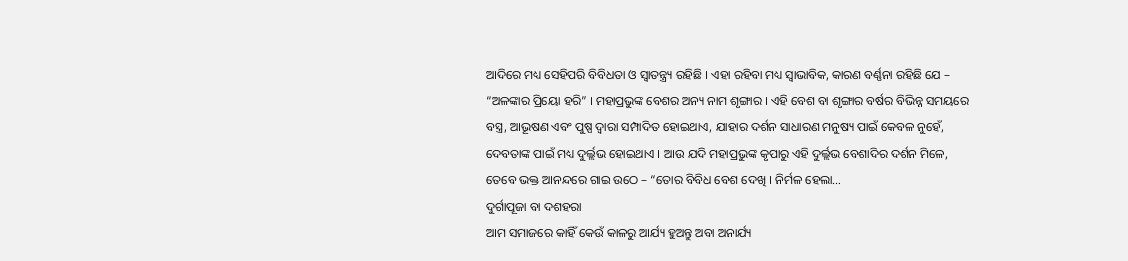ଆଦିରେ ମଧ୍ୟ ସେହିପରି ବିବିଧତା ଓ ସ୍ୱାତନ୍ତ୍ର୍ୟ ରହିଛି । ଏହା ରହିବା ମଧ୍ୟ ସ୍ୱାଭାବିକ, କାରଣ ବର୍ଣ୍ଣନା ରହିଛି ଯେ – “ଅଳଙ୍କାର ପ୍ରିୟୋ ହରି” । ମହାପ୍ରଭୁଙ୍କ ବେଶର ଅନ୍ୟ ନାମ ଶୃଙ୍ଗାର । ଏହି ବେଶ ବା ଶୃଙ୍ଗାର ବର୍ଷର ବିଭିନ୍ନ ସମୟରେ ବସ୍ତ୍ର, ଆଭୂଷଣ ଏବଂ ପୁଷ୍ପ ଦ୍ୱାରା ସମ୍ପାଦିତ ହୋଇଥାଏ, ଯାହାର ଦର୍ଶନ ସାଧାରଣ ମନୁଷ୍ୟ ପାଇଁ କେବଳ ନୁହେଁ, ଦେବତାଙ୍କ ପାଇଁ ମଧ୍ୟ ଦୁର୍ଲ୍ଲଭ ହୋଇଥାଏ । ଆଉ ଯଦି ମହାପ୍ରଭୁଙ୍କ କୃପାରୁ ଏହି ଦୁର୍ଲ୍ଲଭ ବେଶାଦିର ଦର୍ଶନ ମିଳେ, ତେବେ ଭକ୍ତ ଆନନ୍ଦରେ ଗାଇ ଉଠେ – “ତୋର ବିବିଧ ବେଶ ଦେଖି । ନିର୍ମଳ ହେଲା…
ଦୁର୍ଗାପୂଜା ବା ଦଶହରା
ଆମ ସମାଜରେ କାହିଁ କେଉଁ କାଳରୁ ଆର୍ଯ୍ୟ ହୁଅନ୍ତୁ ଅବା ଅନାର୍ଯ୍ୟ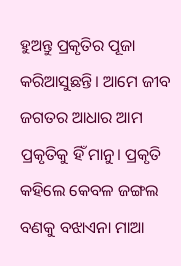ହୁଅନ୍ତୁ ପ୍ରକୃତିର ପୂଜା କରିଆସୁଛନ୍ତି। ଆମେ ଜୀବ ଜଗତର ଆଧାର ଆମ ପ୍ରକୃତିକୁ ହିଁ ମାନୁ। ପ୍ରକୃତି କହିଲେ କେବଳ ଜଙ୍ଗଲ ବଣକୁ ବଝାଏନା ମାଆ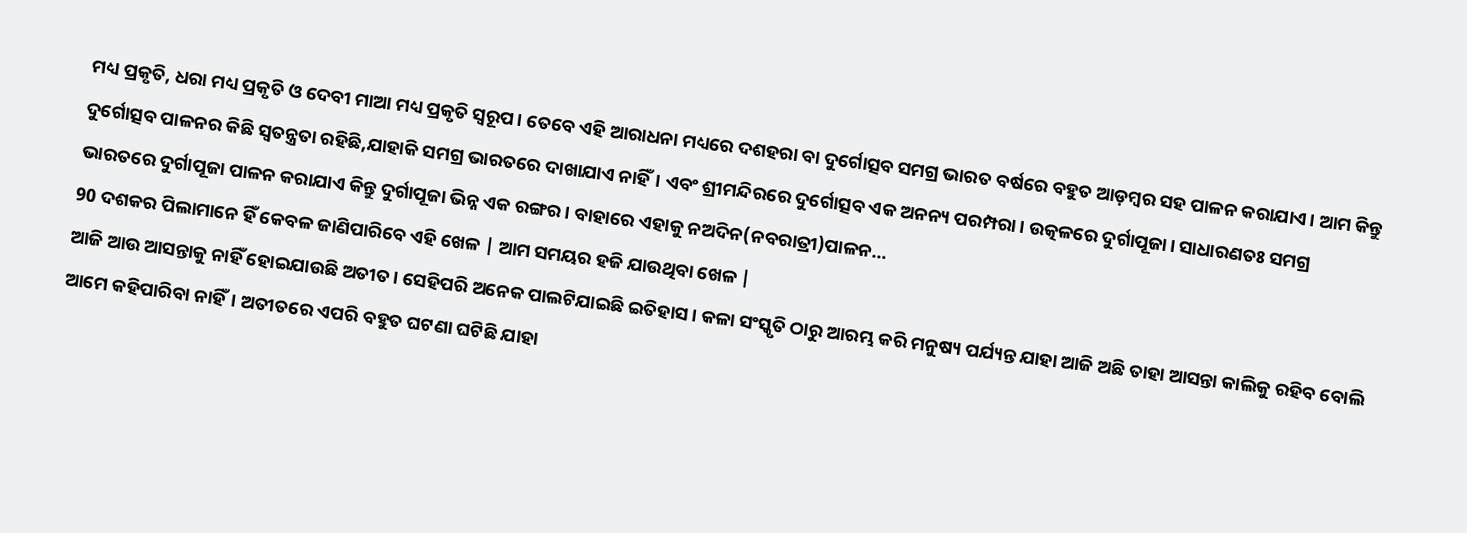ମଧ୍ୟ ପ୍ରକୃତି, ଧରା ମଧ୍ୟ ପ୍ରକୃତି ଓ ଦେବୀ ମାଆ ମଧ୍ୟ ପ୍ରକୃତି ସ୍ବରୂପ। ତେବେ ଏହି ଆରାଧନା ମଧ୍ୟରେ ଦଶହରା ବା ଦୁର୍ଗୋତ୍ସବ ସମଗ୍ର ଭାରତ ବର୍ଷରେ ବହୁତ ଆଡ଼ମ୍ବର ସହ ପାଳନ କରାଯାଏ। ଆମ କିନ୍ତୁ ଦୁର୍ଗୋତ୍ସବ ପାଳନର କିଛି ସ୍ବତନ୍ତ୍ରତା ରହିଛି,ଯାହାକି ସମଗ୍ର ଭାରତରେ ଦାଖାଯାଏ ନାହିଁ। ଏବଂ ଶ୍ରୀମନ୍ଦିରରେ ଦୁର୍ଗୋତ୍ସବ ଏକ ଅନନ୍ୟ ପରମ୍ପରା। ଉତ୍କଳରେ ଦୁର୍ଗାପୂଜା। ସାଧାରଣତଃ ସମଗ୍ର ଭାରତରେ ଦୁର୍ଗାପୂଜା ପାଳନ କରାଯାଏ କିନ୍ତୁ ଦୁର୍ଗାପୂଜା ଭିନ୍ନ ଏକ ରଙ୍ଗର। ବାହାରେ ଏହାକୁ ନଅଦିନ(ନବରାତ୍ରୀ)ପାଳନ…
90 ଦଶକର ପିଲାମାନେ ହିଁ କେବଳ ଜାଣିପାରିବେ ଏହି ଖେଳ | ଆମ ସମୟର ହଜି ଯାଉଥିବା ଖେଳ |
ଆଜି ଆଉ ଆସନ୍ତାକୁ ନାହିଁ ହୋଇଯାଉଛି ଅତୀତ। ସେହିପରି ଅନେକ ପାଲଟିଯାଇଛି ଇତିହାସ। କଳା ସଂସ୍କୃତି ଠାରୁ ଆରମ୍ଭ କରି ମନୁଷ୍ୟ ପର୍ଯ୍ୟନ୍ତ ଯାହା ଆଜି ଅଛି ତାହା ଆସନ୍ତା କାଲିକୁ ରହିବ ବୋଲି ଆମେ କହିପାରିବା ନାହିଁ। ଅତୀତରେ ଏପରି ବହୁତ ଘଟଣା ଘଟିଛି ଯାହା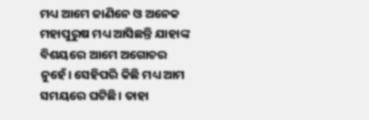ମଧ୍ୟ ଆମେ ଜାଣିନେ ଓ ଅନେକ ମହାପୁରୁଷ ମଧ୍ୟ ଆସିଛନ୍ତି ଯାହାଙ୍କ ବିଶୟରେ ଆମେ ଅଗୋଚର ନୁହେଁ। ସେହିପରି କିଛି ମଧ୍ୟ ଆମ ସମୟରେ ଘଟିଛି। ତାହା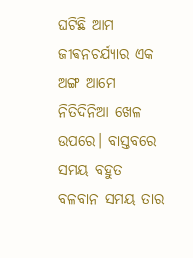ଘଟିଛି ଆମ ଜୀଵନଚର୍ଯ୍ୟାର ଏକ ଅଙ୍ଗ ଆମେ ନିତିଦିନିଆ ଖେଳ ଉପରେ। ବାସ୍ତବରେ ସମୟ ବହୁତ ବଳବାନ ସମୟ ତାର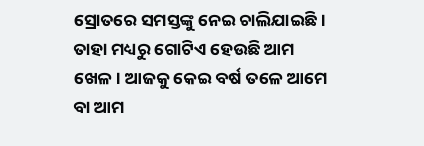ସ୍ରୋତରେ ସମସ୍ତଙ୍କୁ ନେଇ ଚାଲିଯାଇଛି। ତାହା ମଧ୍ୟରୁ ଗୋଟିଏ ହେଉଛି ଆମ ଖେଳ। ଆଜକୁ କେଇ ବର୍ଷ ତଳେ ଆମେ ବା ଆମ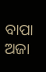ବାପା ଅଜା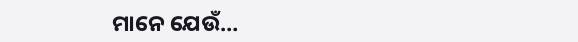ମାନେ ଯେଉଁ…